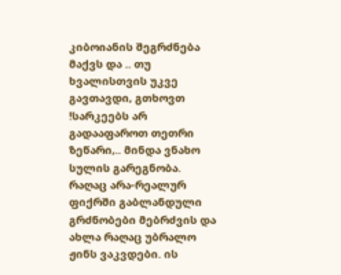კიბოიანის შეგრძნება მაქვს და .. თუ ხვალისთვის უკვე გავთავდი, გთხოვთ !სარკეებს არ გადააფაროთ თეთრი ზეწარი,.. მინდა ვნახო სულის გარეგნობა. რაღაც არა-რეალურ ფიქრში გაბლანდული გრძნობები მებრძვის და ახლა რაღაც უბრალო ჟინს ვაკვდები. ის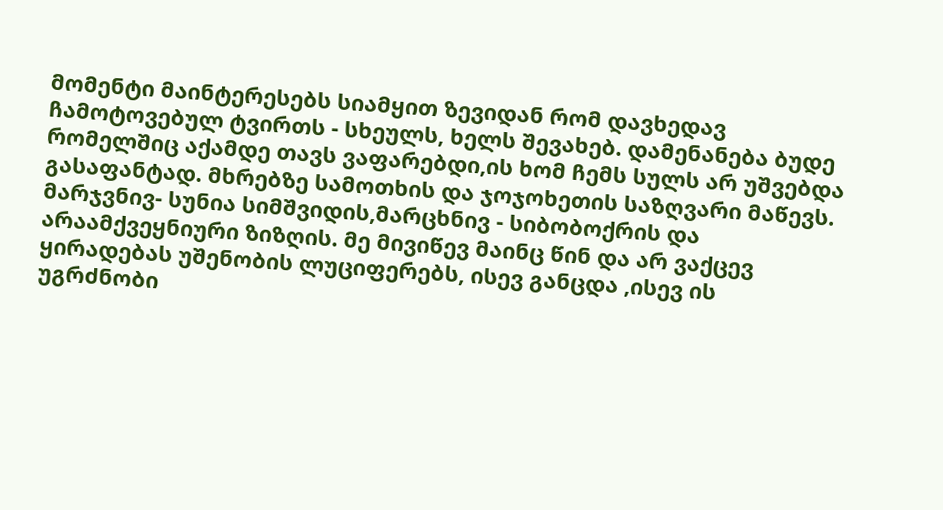მომენტი მაინტერესებს სიამყით ზევიდან რომ დავხედავ ჩამოტოვებულ ტვირთს - სხეულს, ხელს შევახებ. დამენანება ბუდე რომელშიც აქამდე თავს ვაფარებდი,ის ხომ ჩემს სულს არ უშვებდა გასაფანტად. მხრებზე სამოთხის და ჯოჯოხეთის საზღვარი მაწევს. მარჯვნივ- სუნია სიმშვიდის,მარცხნივ - სიბობოქრის და არაამქვეყნიური ზიზღის. მე მივიწევ მაინც წინ და არ ვაქცევ ყირადებას უშენობის ლუციფერებს, ისევ განცდა ,ისევ ის უგრძნობი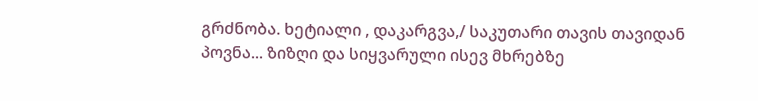გრძნობა. ხეტიალი , დაკარგვა,/ საკუთარი თავის თავიდან პოვნა... ზიზღი და სიყვარული ისევ მხრებზე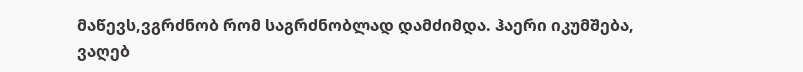მაწევს,ვგრძნობ რომ საგრძნობლად დამძიმდა. ჰაერი იკუმშება, ვაღებ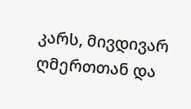კარს, მივდივარ ღმერთთან და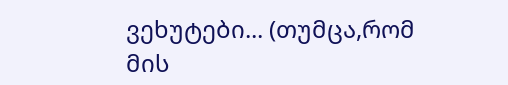ვეხუტები... (თუმცა,რომ მის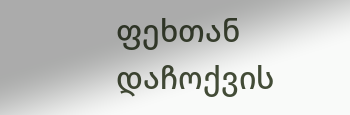ფეხთან დაჩოქვის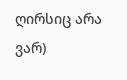ღირსიც არა ვარ)